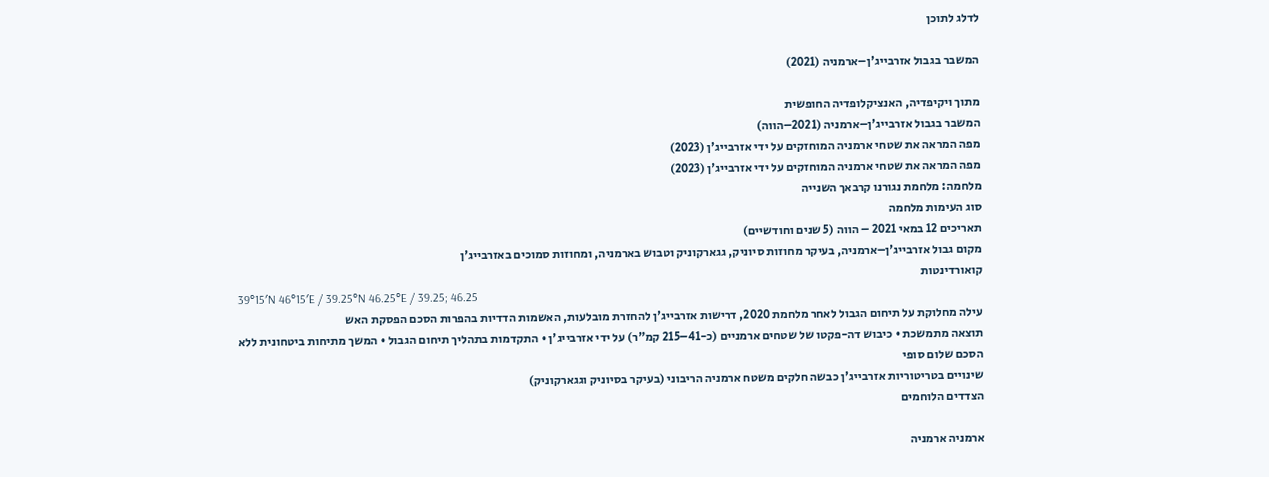לדלג לתוכן

המשבר בגבול אזרבייג'ן–ארמניה (2021)

מתוך ויקיפדיה, האנציקלופדיה החופשית
המשבר בגבול אזרבייג'ן–ארמניה (2021–הווה)
מפה המראה את שטחי ארמניה המוחזקים על ידי אזרבייג'ן (2023)
מפה המראה את שטחי ארמניה המוחזקים על ידי אזרבייג'ן (2023)
מלחמה: מלחמת נגורנו קרבאך השנייה
סוג העימות מלחמה
תאריכים 12 במאי 2021 – הווה (5 שנים וחודשיים)
מקום גבול אזרבייג'ן–ארמניה, בעיקר מחוזות סיוניק, גגארקוניק וטבוש בארמניה, ומחוזות סמוכים באזרבייג'ן
קואורדינטות
39°15′N 46°15′E / 39.25°N 46.25°E / 39.25; 46.25
עילה מחלוקת על תיחום הגבול לאחר מלחמת 2020, דרישות אזרבייג'ן להחזרת מובלעות, האשמות הדדיות בהפרות הסכם הפסקת האש
תוצאה מתמשכת • כיבוש דה-פקטו של שטחים ארמניים (כ-41–215 קמ"ר) על ידי אזרבייג'ן • התקדמות בתהליך תיחום הגבול • המשך מתיחות ביטחונית ללא הסכם שלום סופי
שינויים בטריטוריות אזרבייג'ן כבשה חלקים משטח ארמניה הריבוני (בעיקר בסיוניק וגגארקוניק)
הצדדים הלוחמים

ארמניה ארמניה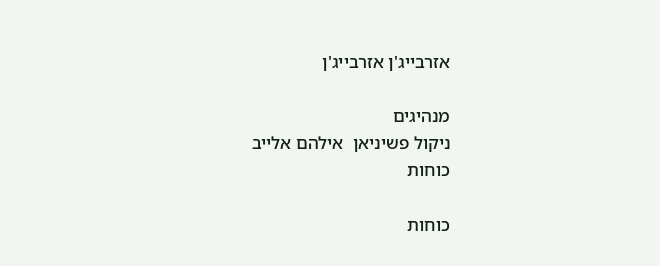אזרבייג'ן אזרבייג'ן

מנהיגים
ניקול פשיניאן  אילהם אלייב
כוחות

כוחות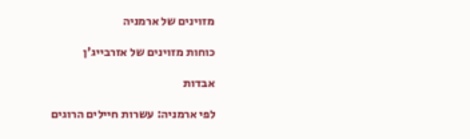מזוינים של ארמניה

כוחות מזוינים של אזרבייג'ן

אבדות

לפי ארמניה: עשרות חיילים הרוגים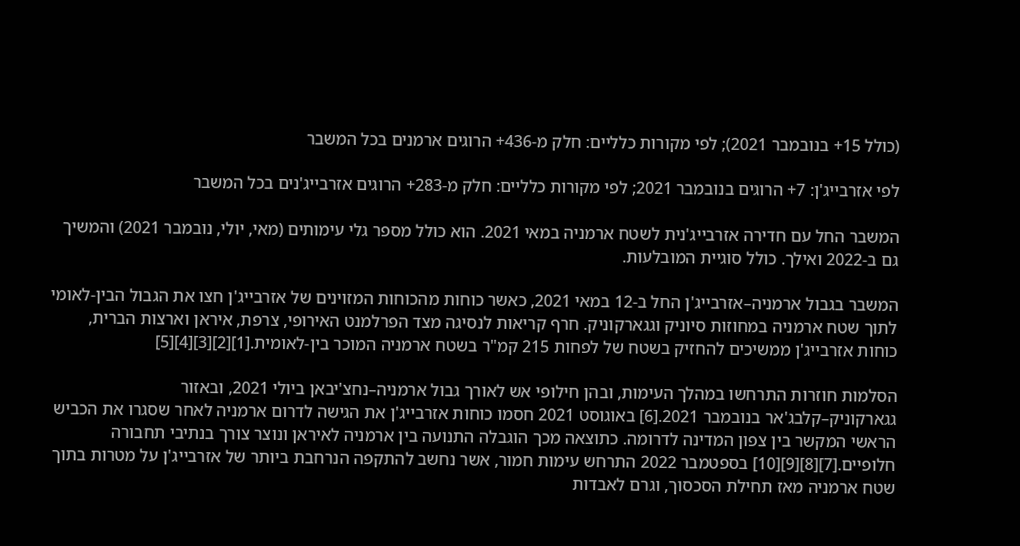(כולל 15+ בנובמבר 2021); לפי מקורות כלליים: חלק מ-436+ הרוגים ארמנים בכל המשבר

לפי אזרבייג'ן: 7+ הרוגים בנובמבר 2021; לפי מקורות כלליים: חלק מ-283+ הרוגים אזרבייג'נים בכל המשבר

המשבר החל עם חדירה אזרבייג'נית לשטח ארמניה במאי 2021. הוא כולל מספר גלי עימותים (מאי, יולי, נובמבר 2021) והמשיך גם ב-2022 ואילך. כולל סוגיית המובלעות.

המשבר בגבול ארמניה–אזרבייג'ן החל ב-12 במאי 2021, כאשר כוחות מהכוחות המזוינים של אזרבייג'ן חצו את הגבול הבין-לאומי לתוך שטח ארמניה במחוזות סיוניק וגגארקוניק. חרף קריאות לנסיגה מצד הפרלמנט האירופי, צרפת, איראן וארצות הברית, כוחות אזרבייג'ן ממשיכים להחזיק בשטח של לפחות 215 קמ"ר בשטח ארמניה המוכר בין-לאומית.[1][2][3][4][5]

הסלמות חוזרות התרחשו במהלך העימות, ובהן חילופי אש לאורך גבול ארמניה–נחצ'יבאן ביולי 2021, ובאזור גגארקוניק–קלבג'אר בנובמבר 2021.[6] באוגוסט 2021 חסמו כוחות אזרבייג'ן את הגישה לדרום ארמניה לאחר שסגרו את הכביש הראשי המקשר בין צפון המדינה לדרומה. כתוצאה מכך הוגבלה התנועה בין ארמניה לאיראן ונוצר צורך בנתיבי תחבורה חלופיים.[7][8][9][10] בספטמבר 2022 התרחש עימות חמור, אשר נחשב להתקפה הנרחבת ביותר של אזרבייג'ן על מטרות בתוך שטח ארמניה מאז תחילת הסכסוך, וגרם לאבדות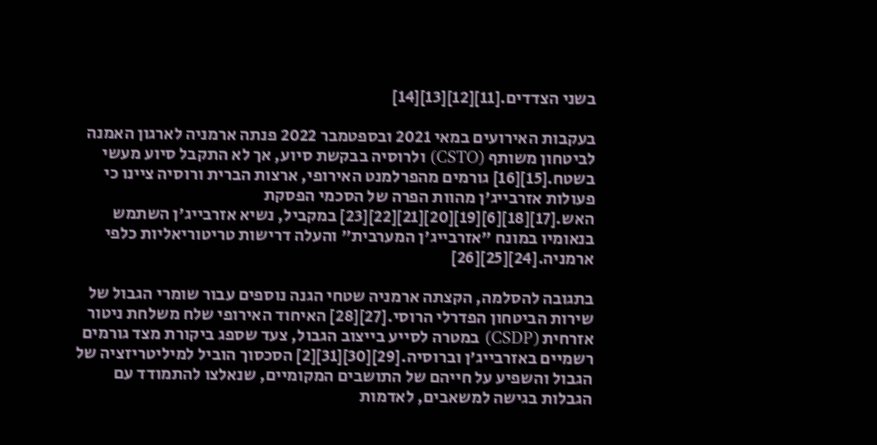בשני הצדדים.[11][12][13][14]

בעקבות האירועים במאי 2021 ובספטמבר 2022 פנתה ארמניה לארגון האמנה לביטחון משותף (CSTO) ולרוסיה בבקשת סיוע, אך לא התקבל סיוע מעשי בשטח.[15][16] גורמים מהפרלמנט האירופי, ארצות הברית ורוסיה ציינו כי פעולות אזרבייג'ן מהוות הפרה של הסכמי הפסקת האש.[17][18][6][19][20][21][22][23] במקביל, נשיא אזרבייג'ן השתמש בנאומיו במונח "אזרבייג'ן המערבית" והעלה דרישות טריטוריאליות כלפי ארמניה.[24][25][26]

בתגובה להסלמה, הקצתה ארמניה שטחי הגנה נוספים עבור שומרי הגבול של שירות הביטחון הפדרלי הרוסי.[27][28] האיחוד האירופי שלח משלחת ניטור אזרחית (CSDP) במטרה לסייע בייצוב הגבול, צעד שספג ביקורת מצד גורמים רשמיים באזרבייג'ן וברוסיה.[29][30][31][2] הסכסוך הוביל למיליטריזציה של הגבול והשפיע על חייהם של התושבים המקומיים, שנאלצו להתמודד עם הגבלות בגישה למשאבים, לאדמות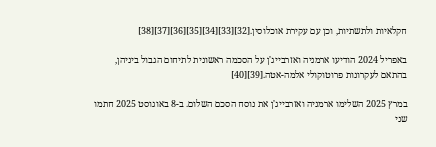חקלאיות ולתשתיות, וכן עם עקירת אוכלוסין.[32][33][34][35][36][37][38]

באפריל 2024 הודיעו ארמניה ואזרבייג'ן על הסכמה ראשונית לתיחום הגבול ביניהן, בהתאם לעקרונות פרוטוקולי אלמה-אטה.[39][40]

במרץ 2025 השלימו ארמניה ואזרבייג'ן את נוסח הסכם השלום. ב-8 באוגוסט 2025 חתמו שני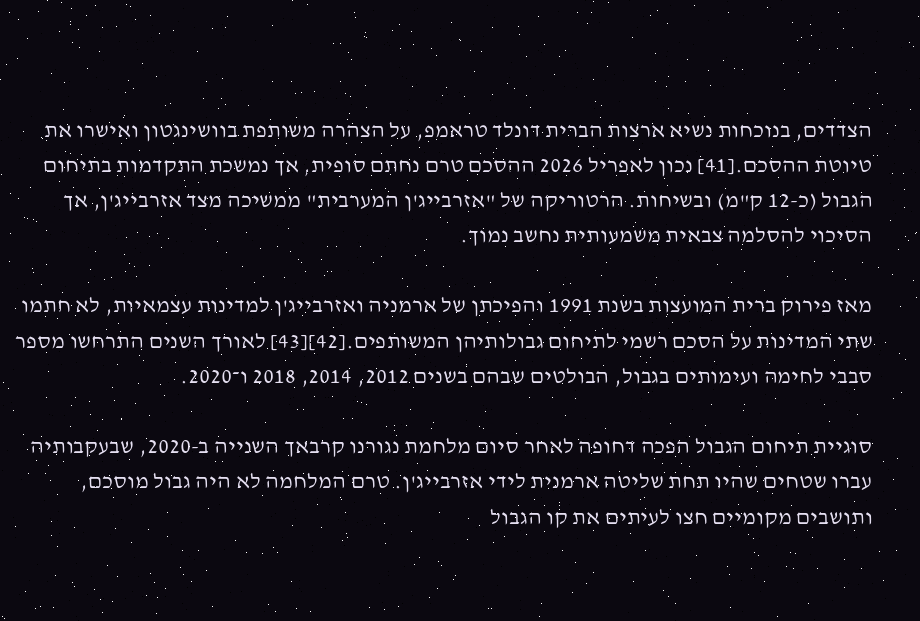הצדדים, בנוכחות נשיא ארצות הברית דונלד טראמפ, על הצהרה משותפת בוושינגטון ואישרו את טיוטת ההסכם.[41] נכון לאפריל 2026 ההסכם טרם נחתם סופית, אך נמשכת התקדמות בתיחום הגבול (כ-12 ק"מ) ובשיחות. הרטוריקה של "אזרבייג'ן המערבית" ממשיכה מצד אזרבייג'ן, אך הסיכוי להסלמה צבאית משמעותית נחשב נמוך.

מאז פירוק ברית המועצות בשנת 1991 והפיכתן של ארמניה ואזרבייג'ן למדינות עצמאיות, לא חתמו שתי המדינות על הסכם רשמי לתיחום גבולותיהן המשותפים.[42][43] לאורך השנים התרחשו מספר סבבי לחימה ועימותים בגבול, הבולטים שבהם בשנים 2012, 2014, 2018 ו־2020.

סוגיית תיחום הגבול הפכה דחופה לאחר סיום מלחמת נגורנו קרבאך השנייה ב-2020, שבעקבותיה עברו שטחים שהיו תחת שליטה ארמנית לידי אזרבייג'ן. טרם המלחמה לא היה גבול מוסכם, ותושבים מקומיים חצו לעיתים את קו הגבול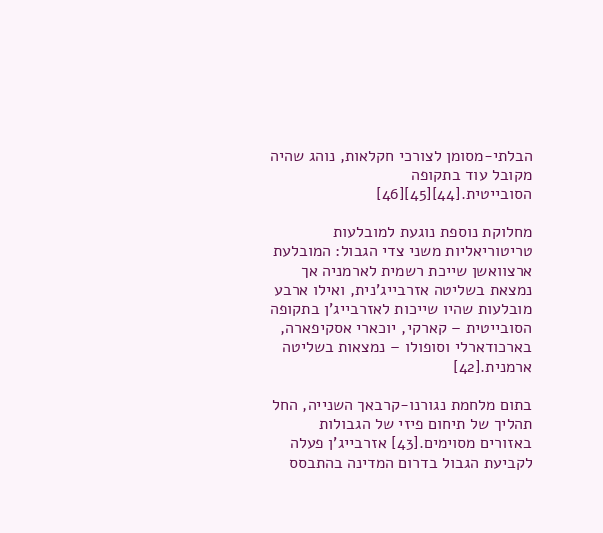הבלתי-מסומן לצורכי חקלאות, נוהג שהיה מקובל עוד בתקופה הסובייטית.[44][45][46]

מחלוקת נוספת נוגעת למובלעות טריטוריאליות משני צדי הגבול: המובלעת ארצוואשן שייכת רשמית לארמניה אך נמצאת בשליטה אזרבייג'נית, ואילו ארבע מובלעות שהיו שייכות לאזרבייג'ן בתקופה הסובייטית – קארקי, יוכארי אסקיפארה, בארכודארלי וסופולו – נמצאות בשליטה ארמנית.[42]

בתום מלחמת נגורנו-קרבאך השנייה, החל תהליך של תיחום פיזי של הגבולות באזורים מסוימים.[43] אזרבייג'ן פעלה לקביעת הגבול בדרום המדינה בהתבסס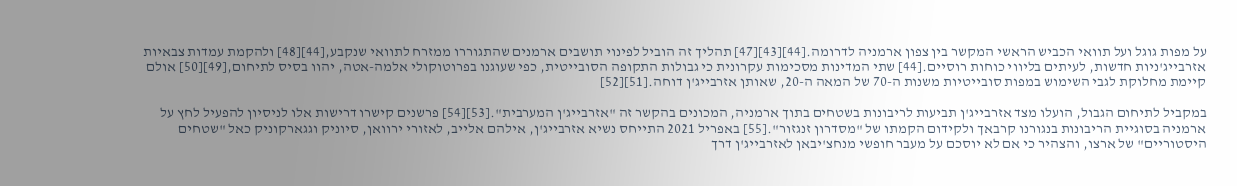על מפות גוגל ועל תוואי הכביש הראשי המקשר בין צפון ארמניה לדרומה.[44][43][47] תהליך זה הוביל לפינוי תושבים ארמנים שהתגוררו ממזרח לתוואי שנקבע,[44][48] ולהקמת עמדות צבאיות אזרבייג'ניות חדשות, לעיתים בליווי כוחות רוסיים.[44] שתי המדינות מסכימות עקרונית כי גבולות התקופה הסובייטית, כפי שעוגנו בפרוטוקולי אלמה-אטה, יהוו בסיס לתיחום,[49][50] אולם קיימת מחלוקת לגבי השימוש במפות סובייטיות משנות ה-70 של המאה ה-20, שאותן אזרבייג'ן דוחה.[51][52]

במקביל לתיחום הגבול, הועלו מצד אזרבייג'ן תביעות לריבונות בשטחים בתוך ארמניה, המכונים בהקשר זה "אזרבייג'ן המערבית".[53][54] פרשנים קישרו דרישות אלו לניסיון להפעיל לחץ על ארמניה בסוגיית הריבונות בנגורנו קרבאך ולקידום הקמתו של "מסדרון זנגזור".[55] באפריל 2021 התייחס נשיא אזרבייג'ן, אילהם אלייב, לאזורי ירוואן, סיוניק וגגארקוניק כאל "שטחים היסטוריים" של ארצו, והצהיר כי אם לא יוסכם על מעבר חופשי מנחצ'יבאן לאזרבייג'ן דרך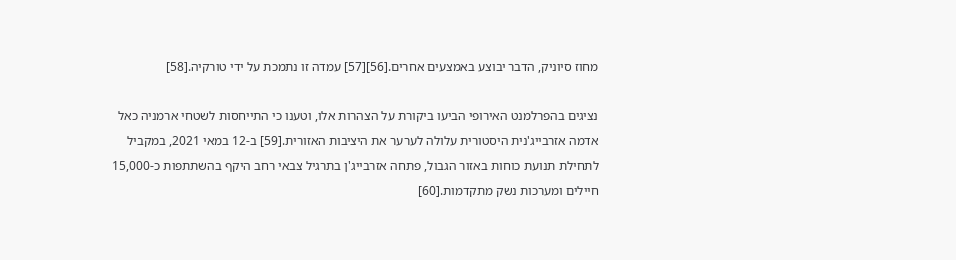מחוז סיוניק, הדבר יבוצע באמצעים אחרים.[56][57] עמדה זו נתמכת על ידי טורקיה.[58]

נציגים בהפרלמנט האירופי הביעו ביקורת על הצהרות אלו, וטענו כי התייחסות לשטחי ארמניה כאל אדמה אזרבייג'נית היסטורית עלולה לערער את היציבות האזורית.[59] ב-12 במאי 2021, במקביל לתחילת תנועת כוחות באזור הגבול, פתחה אזרבייג'ן בתרגיל צבאי רחב היקף בהשתתפות כ-15,000 חיילים ומערכות נשק מתקדמות.[60]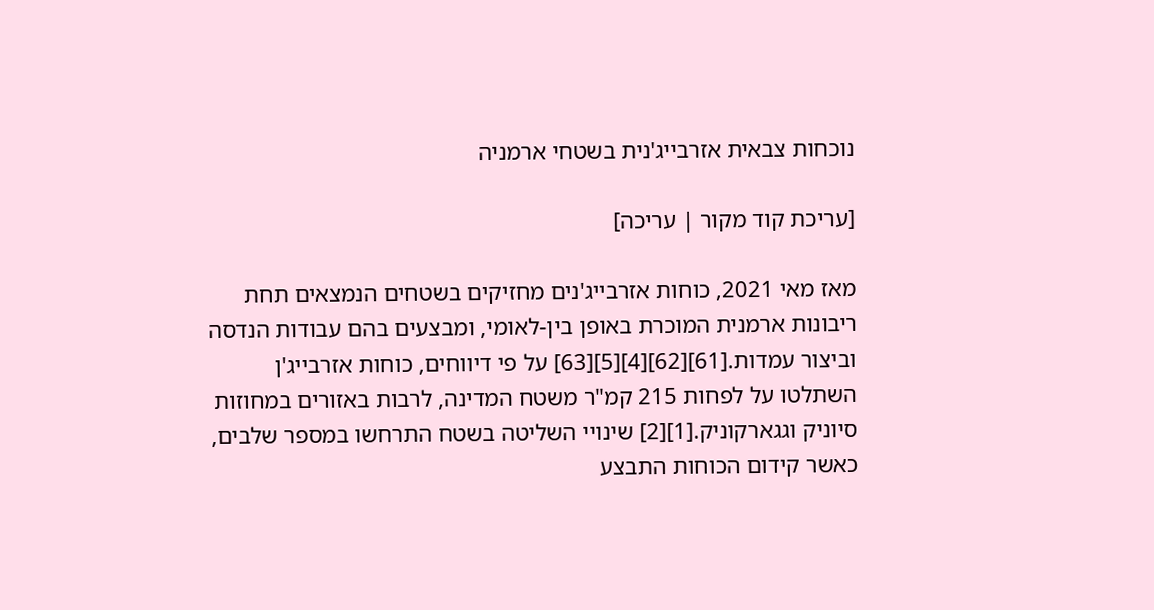נוכחות צבאית אזרבייג'נית בשטחי ארמניה

[עריכת קוד מקור | עריכה]

מאז מאי 2021, כוחות אזרבייג'נים מחזיקים בשטחים הנמצאים תחת ריבונות ארמנית המוכרת באופן בין-לאומי, ומבצעים בהם עבודות הנדסה וביצור עמדות.[61][62][4][5][63] על פי דיווחים, כוחות אזרבייג'ן השתלטו על לפחות 215 קמ"ר משטח המדינה, לרבות באזורים במחוזות סיוניק וגגארקוניק.[1][2] שינויי השליטה בשטח התרחשו במספר שלבים, כאשר קידום הכוחות התבצע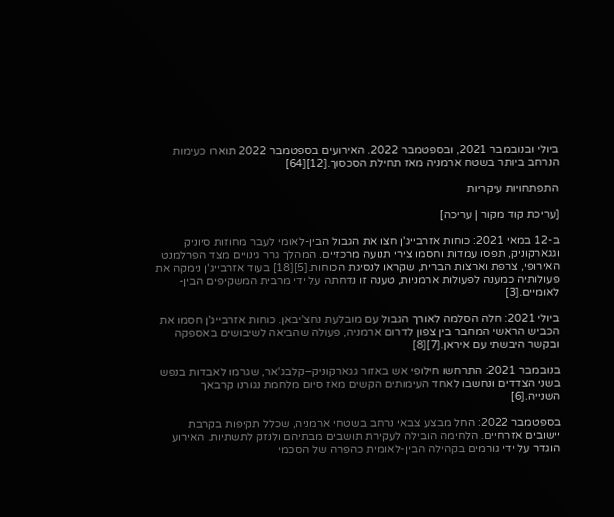ביולי ובנובמבר 2021, ובספטמבר 2022. האירועים בספטמבר 2022 תוארו כעימות הנרחב ביותר בשטח ארמניה מאז תחילת הסכסוך.[12][64]

התפתחויות עיקריות

[עריכת קוד מקור | עריכה]

ב-12 במאי 2021: כוחות אזרבייג'ן חצו את הגבול הבין-לאומי לעבר מחוזות סיוניק וגגארקוניק, תפסו עמדות וחסמו צירי תנועה מרכזיים. המהלך גרר גינויים מצד הפרלמנט האירופי, צרפת וארצות הברית, שקראו לנסיגת הכוחות.[5][18] בעוד אזרבייג'ן נימקה את פעולותיה כמענה לפעולות ארמניות, טענה זו נדחתה על ידי מרבית המשקיפים הבין-לאומיים.[3]

ביולי 2021: חלה הסלמה לאורך הגבול עם מובלעת נחצ'יבאן. כוחות אזרבייג'ן חסמו את הכביש הראשי המחבר בין צפון לדרום ארמניה, פעולה שהביאה לשיבושים באספקה ובקשר היבשתי עם איראן.[7][8]

בנובמבר 2021: התרחשו חילופי אש באזור גגארקוניק–קלבג'אר, שגרמו לאבדות בנפש בשני הצדדים ונחשבו לאחד העימותים הקשים מאז סיום מלחמת נגורנו קרבאך השנייה.[6]

בספטמבר 2022: החל מבצע צבאי נרחב בשטחי ארמניה, שכלל תקיפות בקרבת יישובים אזרחיים. הלחימה הובילה לעקירת תושבים מבתיהם ולנזק לתשתיות. האירוע הוגדר על ידי גורמים בקהילה הבין-לאומית כהפרה של הסכמי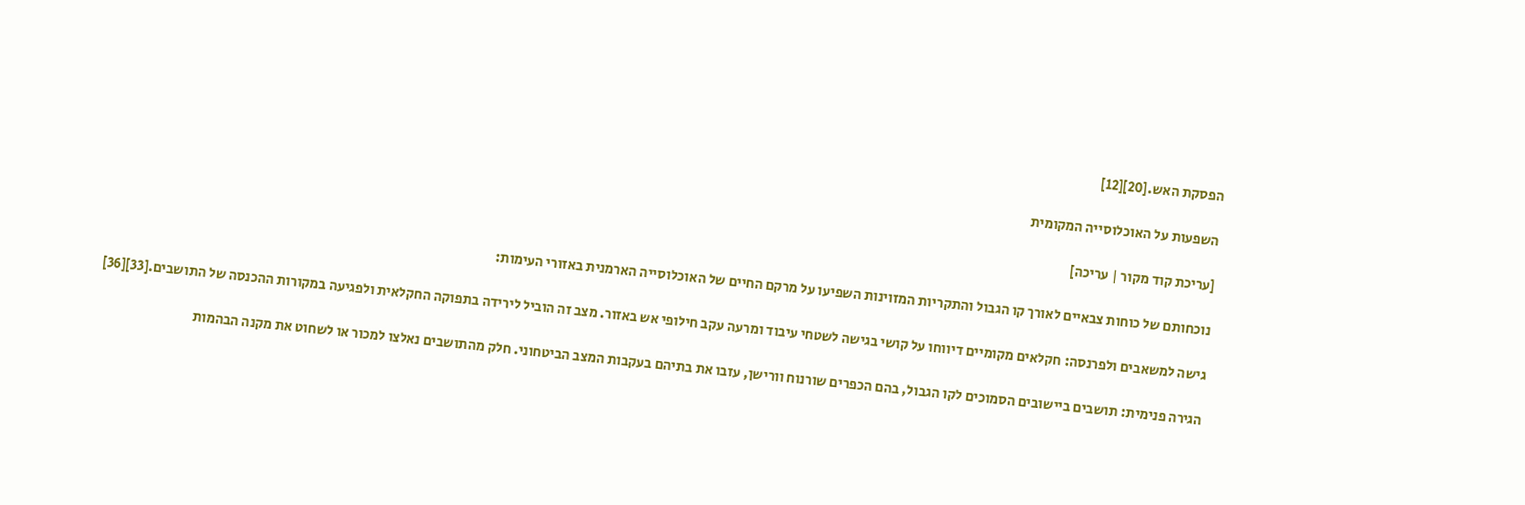הפסקת האש.[20][12]

השפעות על האוכלוסייה המקומית

[עריכת קוד מקור | עריכה]

נוכחותם של כוחות צבאיים לאורך קו הגבול והתקריות המזוינות השפיעו על מרקם החיים של האוכלוסייה הארמנית באזורי העימות:

גישה למשאבים ולפרנסה: חקלאים מקומיים דיווחו על קושי בגישה לשטחי עיבוד ומרעה עקב חילופי אש באזור. מצב זה הוביל לירידה בתפוקה החקלאית ולפגיעה במקורות ההכנסה של התושבים.[33][36]

הגירה פנימית: תושבים ביישובים הסמוכים לקו הגבול, בהם הכפרים שורנוח וורישן, עזבו את בתיהם בעקבות המצב הביטחוני. חלק מהתושבים נאלצו למכור או לשחוט את מקנה הבהמות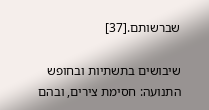שברשותם.[37]

שיבושים בתשתיות ובחופש התנועה: חסימת צירים, ובהם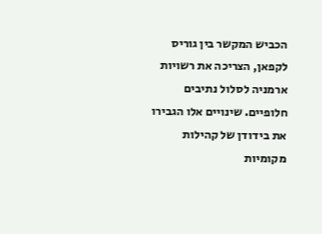הכביש המקשר בין גוריס לקפאן, הצריכה את רשויות ארמניה לסלול נתיבים חלופיים. שינויים אלו הגבירו את בידודן של קהילות מקומיות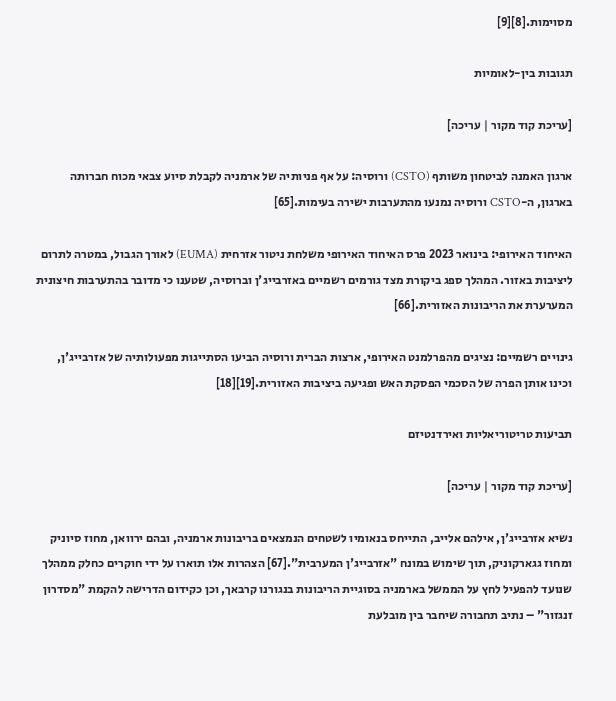מסוימות.[8][9]

תגובות בין-לאומיות

[עריכת קוד מקור | עריכה]

ארגון האמנה לביטחון משותף (CSTO) ורוסיה: על אף פניותיה של ארמניה לקבלת סיוע צבאי מכוח חברותה בארגון, ה-CSTO ורוסיה נמנעו מהתערבות ישירה בעימות.[65]

האיחוד האירופי: בינואר 2023 פרס האיחוד האירופי משלחת ניטור אזרחית (EUMA) לאורך הגבול, במטרה לתרום ליציבות באזור. המהלך ספג ביקורת מצד גורמים רשמיים באזרבייג'ן וברוסיה, שטענו כי מדובר בהתערבות חיצונית המערערת את הריבונות האזורית.[66]

גינויים רשמיים: נציגים מהפרלמנט האירופי, ארצות הברית ורוסיה הביעו הסתייגות מפעולותיה של אזרבייג'ן, וכינו אותן הפרה של הסכמי הפסקת האש ופגיעה ביציבות האזורית.[19][18]

תביעות טריטוריאליות ואירדנטיזם

[עריכת קוד מקור | עריכה]

נשיא אזרבייג'ן, אילהם אלייב, התייחס בנאומיו לשטחים הנמצאים בריבונות ארמניה, ובהם ירוואן, מחוז סיוניק ומחוז גגארקוניק, תוך שימוש במונח "אזרבייג'ן המערבית".[67] הצהרות אלו תוארו על ידי חוקרים כחלק ממהלך שנועד להפעיל לחץ על הממשל בארמניה בסוגיית הריבונות בנגורנו קרבאך, וכן כקידום הדרישה להקמת "מסדרון זנגזור" – נתיב תחבורה שיחבר בין מובלעת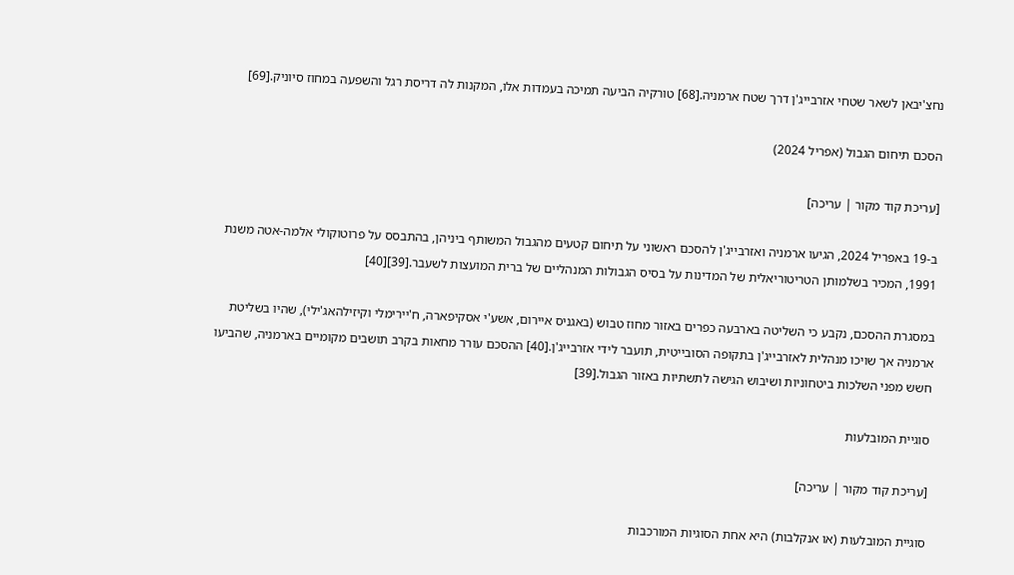נחצ'יבאן לשאר שטחי אזרבייג'ן דרך שטח ארמניה.[68] טורקיה הביעה תמיכה בעמדות אלו, המקנות לה דריסת רגל והשפעה במחוז סיוניק.[69]

הסכם תיחום הגבול (אפריל 2024)

[עריכת קוד מקור | עריכה]

ב-19 באפריל 2024, הגיעו ארמניה ואזרבייג'ן להסכם ראשוני על תיחום קטעים מהגבול המשותף ביניהן, בהתבסס על פרוטוקולי אלמה-אטה משנת 1991, המכיר בשלמותן הטריטוריאלית של המדינות על בסיס הגבולות המנהליים של ברית המועצות לשעבר.[39][40]

במסגרת ההסכם, נקבע כי השליטה בארבעה כפרים באזור מחוז טבוש (באגניס איירום, אשע'י אסקיפארה, ח'יירימלי וקיזילהאג'ילי), שהיו בשליטת ארמניה אך שויכו מנהלית לאזרבייג'ן בתקופה הסובייטית, תועבר לידי אזרבייג'ן.[40] ההסכם עורר מחאות בקרב תושבים מקומיים בארמניה, שהביעו חשש מפני השלכות ביטחוניות ושיבוש הגישה לתשתיות באזור הגבול.[39]

סוגיית המובלעות

[עריכת קוד מקור | עריכה]

סוגיית המובלעות (או אנקלבות) היא אחת הסוגיות המורכבות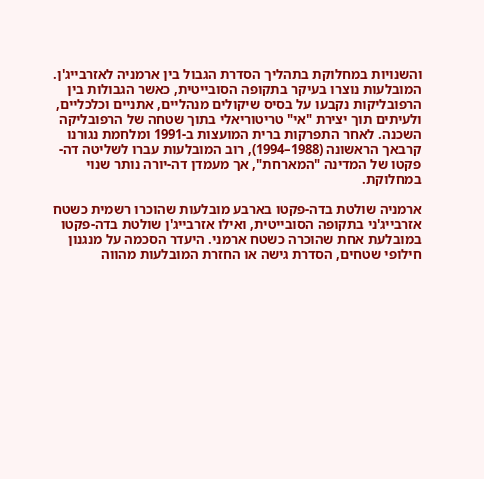והשנויות במחלוקת בתהליך הסדרת הגבול בין ארמניה לאזרבייג'ן. המובלעות נוצרו בעיקר בתקופה הסובייטית, כאשר הגבולות בין הרפובליקות נקבעו על בסיס שיקולים מנהליים, אתניים וכלכליים, ולעיתים תוך יצירת "אי" טריטוריאלי בתוך שטחה של הרפובליקה השכנה. לאחר התפרקות ברית המועצות ב-1991 ומלחמת נגורנו קרבאך הראשונה (1988–1994), רוב המובלעות עברו לשליטה דה-פקטו של המדינה "המארחת", אך מעמדן דה-יורה נותר שנוי במחלוקת.

ארמניה שולטת בדה-פקטו בארבע מובלעות שהוכרו רשמית כשטח אזרבייג'ני בתקופה הסובייטית, ואילו אזרבייג'ן שולטת בדה-פקטו במובלעת אחת שהוכרה כשטח ארמני. היעדר הסכמה על מנגנון חילופי שטחים, הסדרת גישה או החזרת המובלעות מהווה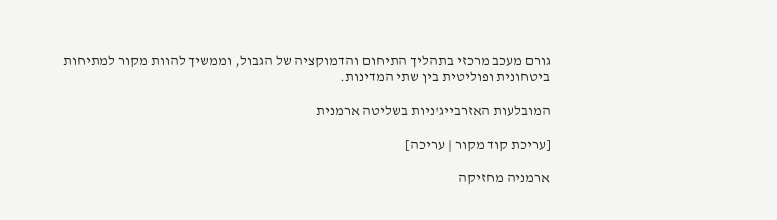גורם מעכב מרכזי בתהליך התיחום והדמוקציה של הגבול, וממשיך להוות מקור למתיחות ביטחונית ופוליטית בין שתי המדינות.

המובלעות האזרבייג'ניות בשליטה ארמנית

[עריכת קוד מקור | עריכה]

ארמניה מחזיקה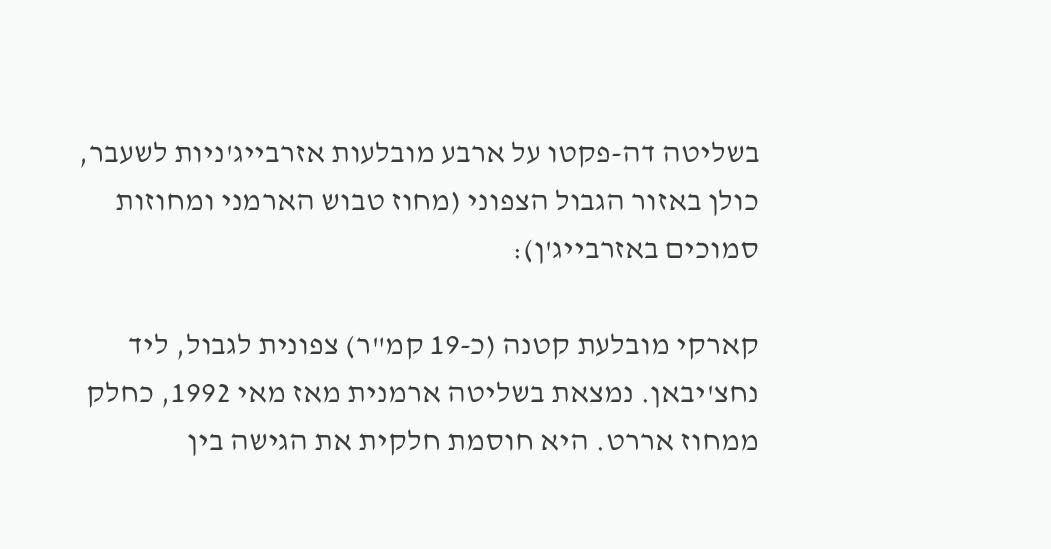בשליטה דה-פקטו על ארבע מובלעות אזרבייג'ניות לשעבר, כולן באזור הגבול הצפוני (מחוז טבוש הארמני ומחוזות סמוכים באזרבייג'ן):

קארקי מובלעת קטנה (כ-19 קמ"ר) צפונית לגבול, ליד נחצ'יבאן. נמצאת בשליטה ארמנית מאז מאי 1992, כחלק ממחוז אררט. היא חוסמת חלקית את הגישה בין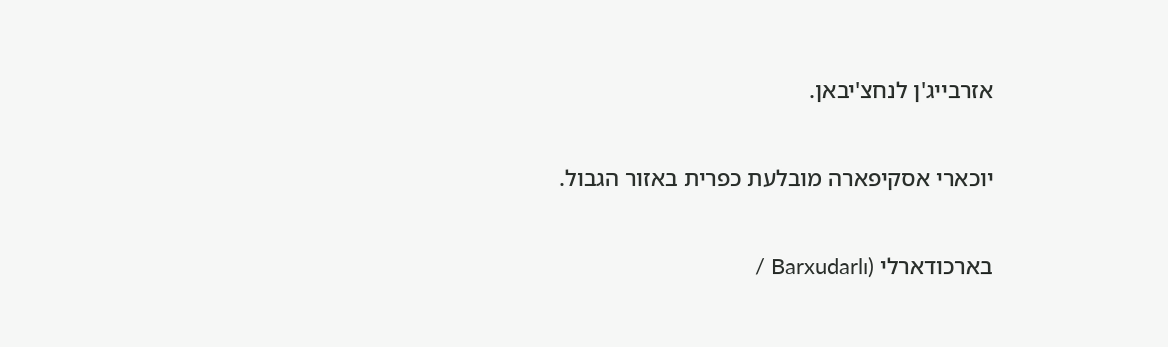אזרבייג'ן לנחצ'יבאן.

יוכארי אסקיפארה מובלעת כפרית באזור הגבול.

בארכודארלי (Barxudarlı /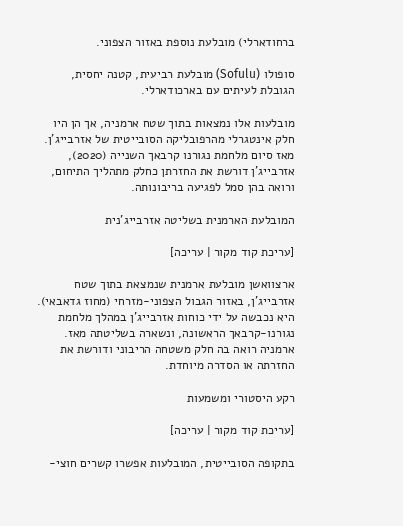ברחודארלי) מובלעת נוספת באזור הצפוני.

סופולו (Sofulu) מובלעת רביעית, קטנה יחסית, הגובלת לעיתים עם בארכודארלי.

מובלעות אלו נמצאות בתוך שטח ארמניה, אך הן היו חלק אינטגרלי מהרפובליקה הסובייטית של אזרבייג'ן. מאז סיום מלחמת נגורנו קרבאך השנייה (2020), אזרבייג'ן דורשת את החזרתן כחלק מתהליך התיחום, ורואה בהן סמל לפגיעה בריבונותה.

המובלעת הארמנית בשליטה אזרבייג'נית

[עריכת קוד מקור | עריכה]

ארצוואשן מובלעת ארמנית שנמצאת בתוך שטח אזרבייג'ן, באזור הגבול הצפוני-מזרחי (מחוז גדאבאי). היא נכבשה על ידי כוחות אזרבייג'ן במהלך מלחמת נגורנו-קרבאך הראשונה, ונשארה בשליטתה מאז. ארמניה רואה בה חלק משטחה הריבוני ודורשת את החזרתה או הסדרה מיוחדת.

רקע היסטורי ומשמעות

[עריכת קוד מקור | עריכה]

בתקופה הסובייטית, המובלעות אפשרו קשרים חוצי-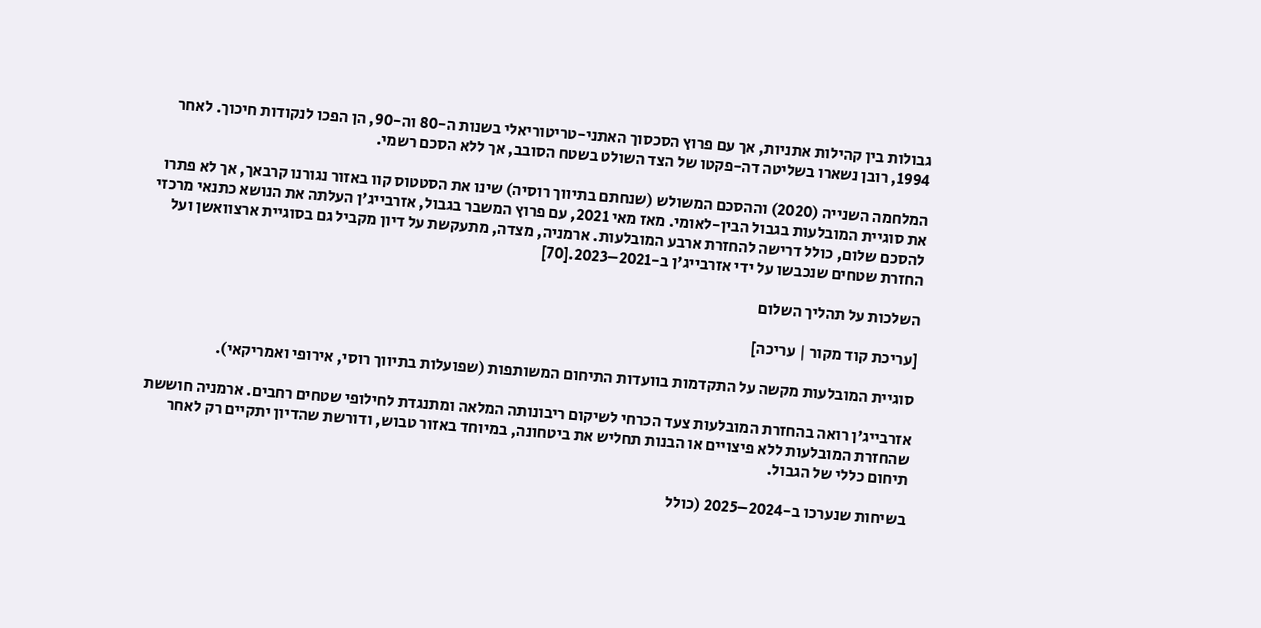גבולות בין קהילות אתניות, אך עם פרוץ הסכסוך האתני-טריטוריאלי בשנות ה-80 וה-90, הן הפכו לנקודות חיכוך. לאחר 1994, רובן נשארו בשליטה דה-פקטו של הצד השולט בשטח הסובב, אך ללא הסכם רשמי.

המלחמה השנייה (2020) וההסכם המשולש (שנחתם בתיווך רוסיה) שינו את הסטטוס קוו באזור נגורנו קרבאך, אך לא פתרו את סוגיית המובלעות בגבול הבין-לאומי. מאז מאי 2021, עם פרוץ המשבר בגבול, אזרבייג'ן העלתה את הנושא כתנאי מרכזי להסכם שלום, כולל דרישה להחזרת ארבע המובלעות. ארמניה, מצדה, מתעקשת על דיון מקביל גם בסוגיית ארצוואשן ועל החזרת שטחים שנכבשו על ידי אזרבייג'ן ב-2021–2023.[70]

השלכות על תהליך השלום

[עריכת קוד מקור | עריכה]

סוגיית המובלעות מקשה על התקדמות בוועדות התיחום המשותפות (שפועלות בתיווך רוסי, אירופי ואמריקאי).

אזרבייג'ן רואה בהחזרת המובלעות צעד הכרחי לשיקום ריבונותה המלאה ומתנגדת לחילופי שטחים רחבים. ארמניה חוששת שהחזרת המובלעות ללא פיצויים או הבנות תחליש את ביטחונה, במיוחד באזור טבוש, ודורשת שהדיון יתקיים רק לאחר תיחום כללי של הגבול.

בשיחות שנערכו ב-2024–2025 (כולל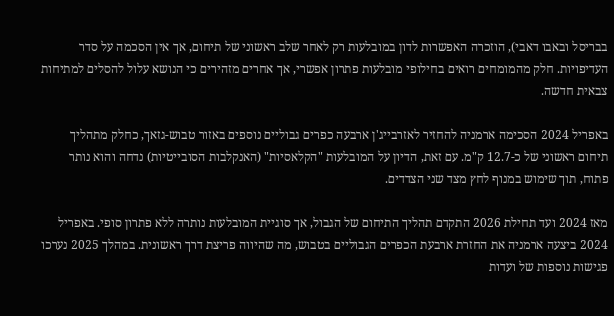בבריסל ובאבו דאבי), הוזכרה האפשרות לדון במובלעות רק לאחר שלב ראשוני של תיחום, אך אין הסכמה על סדר העדיפויות. חלק מהמומחים רואים בחילופי מובלעות פתרון אפשרי, אך אחרים מזהירים כי הנושא עלול להסלים למתיחות צבאית חדשה.

באפריל 2024 הסכימה ארמניה להחזיר לאזרבייג'ן ארבעה כפרים גבוליים נוספים באזור טבוש-גזאך, כחלק מתהליך תיחום ראשוני של כ-12.7 ק"מ. עם זאת, הדיון על המובלעות "הקלאסיות" (האנקלבות הסובייטיות) נדחה והוא נותר פתוח, תוך שימוש במנוף לחץ מצד שני הצדדים.

מאז 2024 ועד תחילת 2026 התקדם תהליך התיחום של הגבול, אך סוגיית המובלעות נותרה ללא פתרון סופי. באפריל 2024 ביצעה ארמניה את החזרת ארבעת הכפרים הגבוליים בטבוש, מה שהיווה פריצת דרך ראשונית. במהלך 2025 נערכו פגישות נוספות של ועדות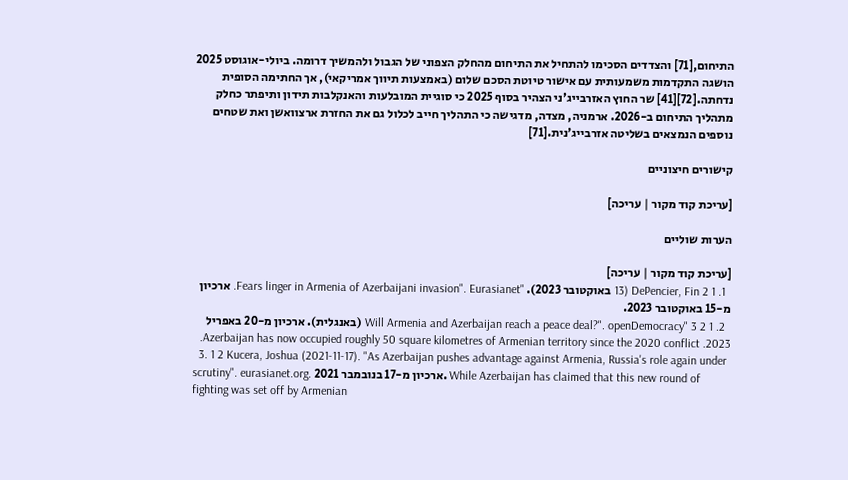התיחום,[71] והצדדים הסכימו להתחיל את התיחום מהחלק הצפוני של הגבול ולהמשיך דרומה. ביולי-אוגוסט 2025 הושגה התקדמות משמעותית עם אישור טיוטת הסכם שלום (באמצעות תיווך אמריקאי), אך החתימה הסופית נדחתה.[72][41] שר החוץ האזרבייג'ני הצהיר בסוף 2025 כי סוגיית המובלעות והאנקלבות תידון ותיפתר כחלק מתהליך התיחום ב-2026. ארמניה, מצדה, מדגישה כי התהליך חייב לכלול גם את החזרת ארצוואשן ואת שטחים נוספים הנמצאים בשליטה אזרבייג'נית.[71]

קישורים חיצוניים

[עריכת קוד מקור | עריכה]

הערות שוליים

[עריכת קוד מקור | עריכה]
  1. 1 2 DePencier, Fin (13 באוקטובר 2023). "Fears linger in Armenia of Azerbaijani invasion". Eurasianet. ארכיון מ-15 באוקטובר 2023.
  2. 1 2 3 "Will Armenia and Azerbaijan reach a peace deal?". openDemocracy (באנגלית). ארכיון מ-20 באפריל 2023. Azerbaijan has now occupied roughly 50 square kilometres of Armenian territory since the 2020 conflict.
  3. 1 2 Kucera, Joshua (2021-11-17). "As Azerbaijan pushes advantage against Armenia, Russia's role again under scrutiny". eurasianet.org. ארכיון מ-17 בנובמבר 2021. While Azerbaijan has claimed that this new round of fighting was set off by Armenian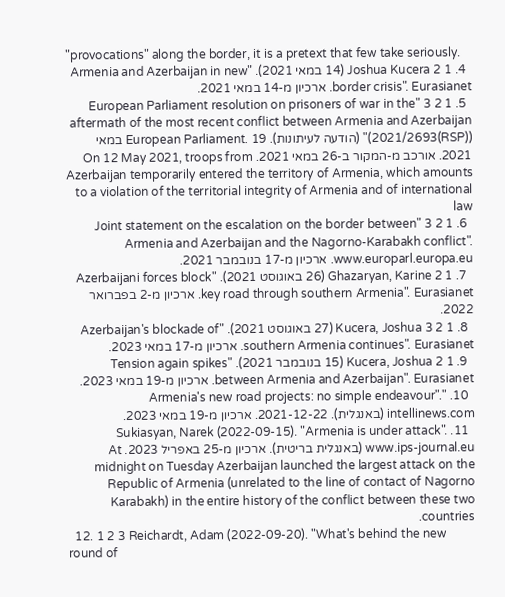"provocations" along the border, it is a pretext that few take seriously.
  4. 1 2 Joshua Kucera (14 במאי 2021). "Armenia and Azerbaijan in new border crisis". Eurasianet. ארכיון מ-14 במאי 2021.
  5. 1 2 3 "European Parliament resolution on prisoners of war in the aftermath of the most recent conflict between Armenia and Azerbaijan (2021/2693(RSP))" (הודעה לעיתונות). European Parliament. 19 במאי 2021. אורכב מ-המקור ב-26 במאי 2021. On 12 May 2021, troops from Azerbaijan temporarily entered the territory of Armenia, which amounts to a violation of the territorial integrity of Armenia and of international law
  6. 1 2 3 "Joint statement on the escalation on the border between Armenia and Azerbaijan and the Nagorno-Karabakh conflict". www.europarl.europa.eu. ארכיון מ-17 בנובמבר 2021.
  7. 1 2 Ghazaryan, Karine (26 באוגוסט 2021). "Azerbaijani forces block key road through southern Armenia". Eurasianet. ארכיון מ-2 בפברואר 2022.
  8. 1 2 3 Kucera, Joshua (27 באוגוסט 2021). "Azerbaijan's blockade of southern Armenia continues". Eurasianet. ארכיון מ-17 במאי 2023.
  9. 1 2 Kucera, Joshua (15 בנובמבר 2021). "Tension again spikes between Armenia and Azerbaijan". Eurasianet. ארכיון מ-19 במאי 2023.
  10. "Armenia's new road projects: no simple endeavour". intellinews.com (באנגלית). 2021-12-22. ארכיון מ-19 במאי 2023.
  11. Sukiasyan, Narek (2022-09-15). "Armenia is under attack". www.ips-journal.eu (באנגלית בריטית). ארכיון מ-25 באפריל 2023. At midnight on Tuesday Azerbaijan launched the largest attack on the Republic of Armenia (unrelated to the line of contact of Nagorno Karabakh) in the entire history of the conflict between these two countries.
  12. 1 2 3 Reichardt, Adam (2022-09-20). "What's behind the new round of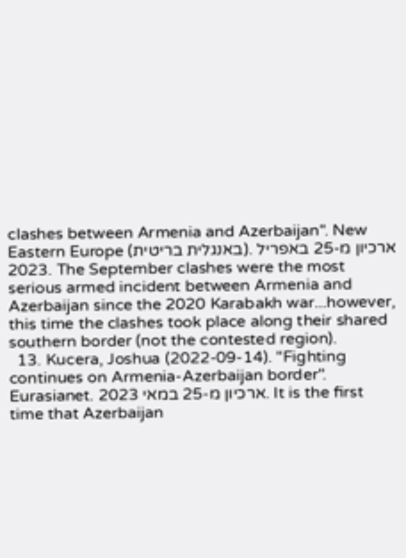clashes between Armenia and Azerbaijan". New Eastern Europe (באנגלית בריטית). ארכיון מ-25 באפריל 2023. The September clashes were the most serious armed incident between Armenia and Azerbaijan since the 2020 Karabakh war...however, this time the clashes took place along their shared southern border (not the contested region).
  13. Kucera, Joshua (2022-09-14). "Fighting continues on Armenia-Azerbaijan border". Eurasianet. ארכיון מ-25 במאי 2023. It is the first time that Azerbaijan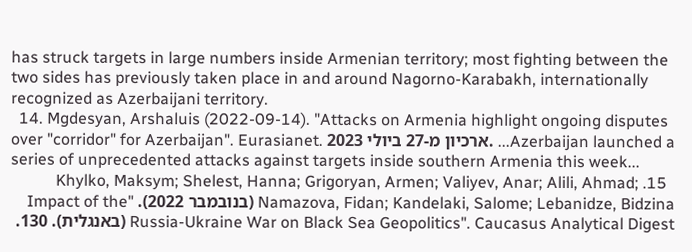has struck targets in large numbers inside Armenian territory; most fighting between the two sides has previously taken place in and around Nagorno-Karabakh, internationally recognized as Azerbaijani territory.
  14. Mgdesyan, Arshaluis (2022-09-14). "Attacks on Armenia highlight ongoing disputes over "corridor" for Azerbaijan". Eurasianet. ארכיון מ-27 ביולי 2023. ...Azerbaijan launched a series of unprecedented attacks against targets inside southern Armenia this week...
  15. Khylko, Maksym; Shelest, Hanna; Grigoryan, Armen; Valiyev, Anar; Alili, Ahmad; Namazova, Fidan; Kandelaki, Salome; Lebanidze, Bidzina (בנובמבר 2022). "Impact of the Russia-Ukraine War on Black Sea Geopolitics". Caucasus Analytical Digest (באנגלית). 130.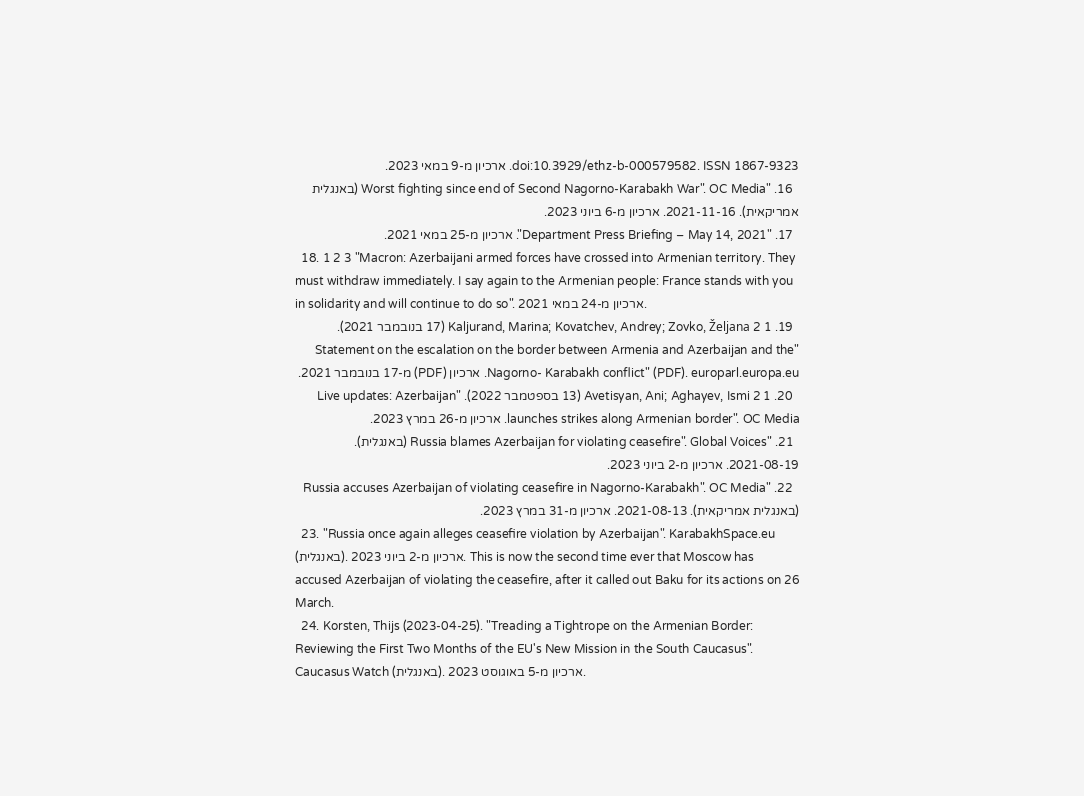doi:10.3929/ethz-b-000579582. ISSN 1867-9323. ארכיון מ-9 במאי 2023.
  16. "Worst fighting since end of Second Nagorno-Karabakh War". OC Media (באנגלית אמריקאית). 2021-11-16. ארכיון מ-6 ביוני 2023.
  17. "Department Press Briefing – May 14, 2021". ארכיון מ-25 במאי 2021.
  18. 1 2 3 "Macron: Azerbaijani armed forces have crossed into Armenian territory. They must withdraw immediately. I say again to the Armenian people: France stands with you in solidarity and will continue to do so". ארכיון מ-24 במאי 2021.
  19. 1 2 Kaljurand, Marina; Kovatchev, Andrey; Zovko, Željana (17 בנובמבר 2021). "Statement on the escalation on the border between Armenia and Azerbaijan and the Nagorno- Karabakh conflict" (PDF). europarl.europa.eu. ארכיון (PDF) מ-17 בנובמבר 2021.
  20. 1 2 Avetisyan, Ani; Aghayev, Ismi (13 בספטמבר 2022). "Live updates: Azerbaijan launches strikes along Armenian border". OC Media. ארכיון מ-26 במרץ 2023.
  21. "Russia blames Azerbaijan for violating ceasefire". Global Voices (באנגלית). 2021-08-19. ארכיון מ-2 ביוני 2023.
  22. "Russia accuses Azerbaijan of violating ceasefire in Nagorno-Karabakh". OC Media (באנגלית אמריקאית). 2021-08-13. ארכיון מ-31 במרץ 2023.
  23. "Russia once again alleges ceasefire violation by Azerbaijan". KarabakhSpace.eu (באנגלית). ארכיון מ-2 ביוני 2023. This is now the second time ever that Moscow has accused Azerbaijan of violating the ceasefire, after it called out Baku for its actions on 26 March.
  24. Korsten, Thijs (2023-04-25). "Treading a Tightrope on the Armenian Border: Reviewing the First Two Months of the EU's New Mission in the South Caucasus". Caucasus Watch (באנגלית). ארכיון מ-5 באוגוסט 2023.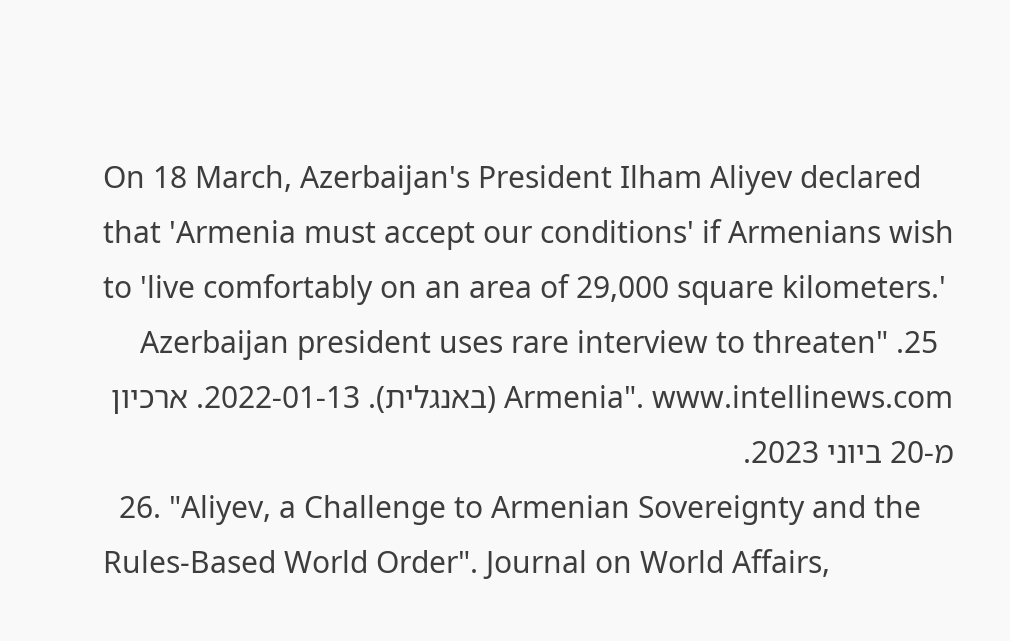On 18 March, Azerbaijan's President Ilham Aliyev declared that 'Armenia must accept our conditions' if Armenians wish to 'live comfortably on an area of 29,000 square kilometers.'
  25. "Azerbaijan president uses rare interview to threaten Armenia". www.intellinews.com (באנגלית). 2022-01-13. ארכיון מ-20 ביוני 2023.
  26. "Aliyev, a Challenge to Armenian Sovereignty and the Rules-Based World Order". Journal on World Affairs,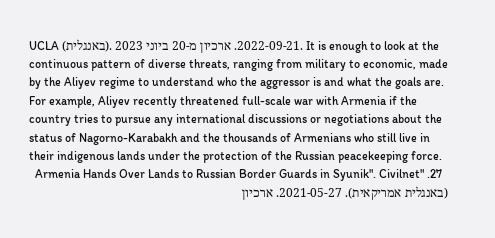UCLA (באנגלית). 2022-09-21. ארכיון מ-20 ביוני 2023. It is enough to look at the continuous pattern of diverse threats, ranging from military to economic, made by the Aliyev regime to understand who the aggressor is and what the goals are. For example, Aliyev recently threatened full-scale war with Armenia if the country tries to pursue any international discussions or negotiations about the status of Nagorno-Karabakh and the thousands of Armenians who still live in their indigenous lands under the protection of the Russian peacekeeping force.
  27. "Armenia Hands Over Lands to Russian Border Guards in Syunik". Civilnet (באנגלית אמריקאית). 2021-05-27. ארכיון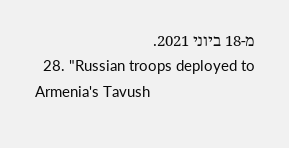מ-18 ביוני 2021.
  28. "Russian troops deployed to Armenia's Tavush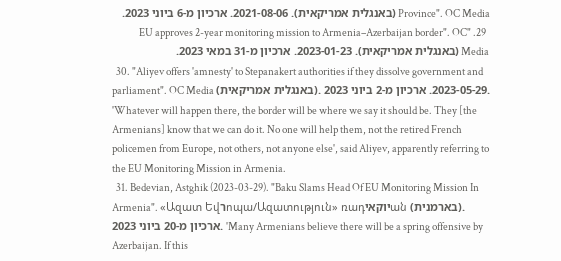Province". OC Media (באנגלית אמריקאית). 2021-08-06. ארכיון מ-6 ביוני 2023.
  29. "EU approves 2-year monitoring mission to Armenia–Azerbaijan border". OC Media (באנגלית אמריקאית). 2023-01-23. ארכיון מ-31 במאי 2023.
  30. "Aliyev offers 'amnesty' to Stepanakert authorities if they dissolve government and parliament". OC Media (באנגלית אמריקאית). 2023-05-29. ארכיון מ-2 ביוני 2023. 'Whatever will happen there, the border will be where we say it should be. They [the Armenians] know that we can do it. No one will help them, not the retired French policemen from Europe, not others, not anyone else', said Aliyev, apparently referring to the EU Monitoring Mission in Armenia.
  31. Bedevian, Astghik (2023-03-29). "Baku Slams Head Of EU Monitoring Mission In Armenia". «Ազատ Եվרոպա/Ազատություն» ռադיוקאיան (בארמנית). ארכיון מ-20 ביוני 2023. 'Many Armenians believe there will be a spring offensive by Azerbaijan. If this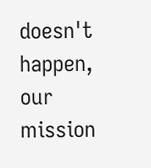doesn't happen, our mission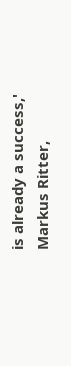is already a success,' Markus Ritter,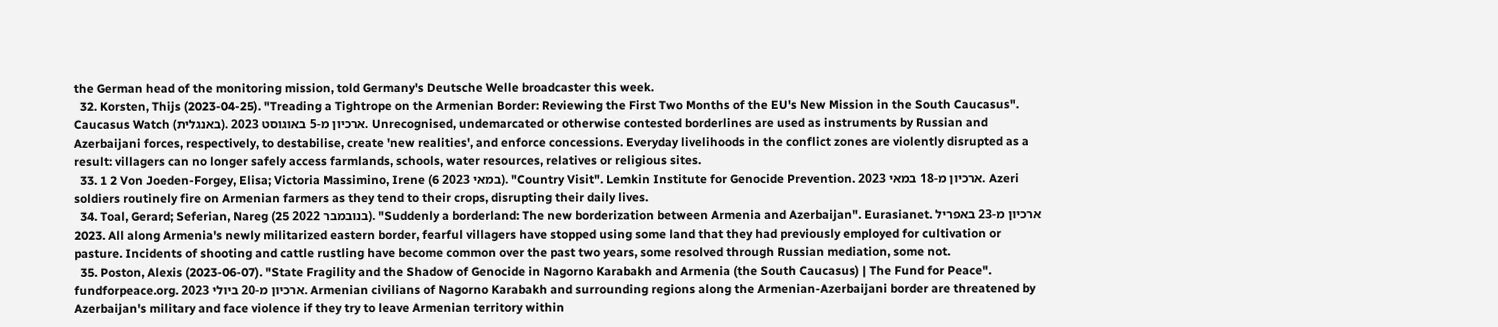the German head of the monitoring mission, told Germany's Deutsche Welle broadcaster this week.
  32. Korsten, Thijs (2023-04-25). "Treading a Tightrope on the Armenian Border: Reviewing the First Two Months of the EU's New Mission in the South Caucasus". Caucasus Watch (באנגלית). ארכיון מ-5 באוגוסט 2023. Unrecognised, undemarcated or otherwise contested borderlines are used as instruments by Russian and Azerbaijani forces, respectively, to destabilise, create 'new realities', and enforce concessions. Everyday livelihoods in the conflict zones are violently disrupted as a result: villagers can no longer safely access farmlands, schools, water resources, relatives or religious sites.
  33. 1 2 Von Joeden-Forgey, Elisa; Victoria Massimino, Irene (6 במאי 2023). "Country Visit". Lemkin Institute for Genocide Prevention. ארכיון מ-18 במאי 2023. Azeri soldiers routinely fire on Armenian farmers as they tend to their crops, disrupting their daily lives.
  34. Toal, Gerard; Seferian, Nareg (25 בנובמבר 2022). "Suddenly a borderland: The new borderization between Armenia and Azerbaijan". Eurasianet. ארכיון מ-23 באפריל 2023. All along Armenia's newly militarized eastern border, fearful villagers have stopped using some land that they had previously employed for cultivation or pasture. Incidents of shooting and cattle rustling have become common over the past two years, some resolved through Russian mediation, some not.
  35. Poston, Alexis (2023-06-07). "State Fragility and the Shadow of Genocide in Nagorno Karabakh and Armenia (the South Caucasus) | The Fund for Peace". fundforpeace.org. ארכיון מ-20 ביולי 2023. Armenian civilians of Nagorno Karabakh and surrounding regions along the Armenian-Azerbaijani border are threatened by Azerbaijan's military and face violence if they try to leave Armenian territory within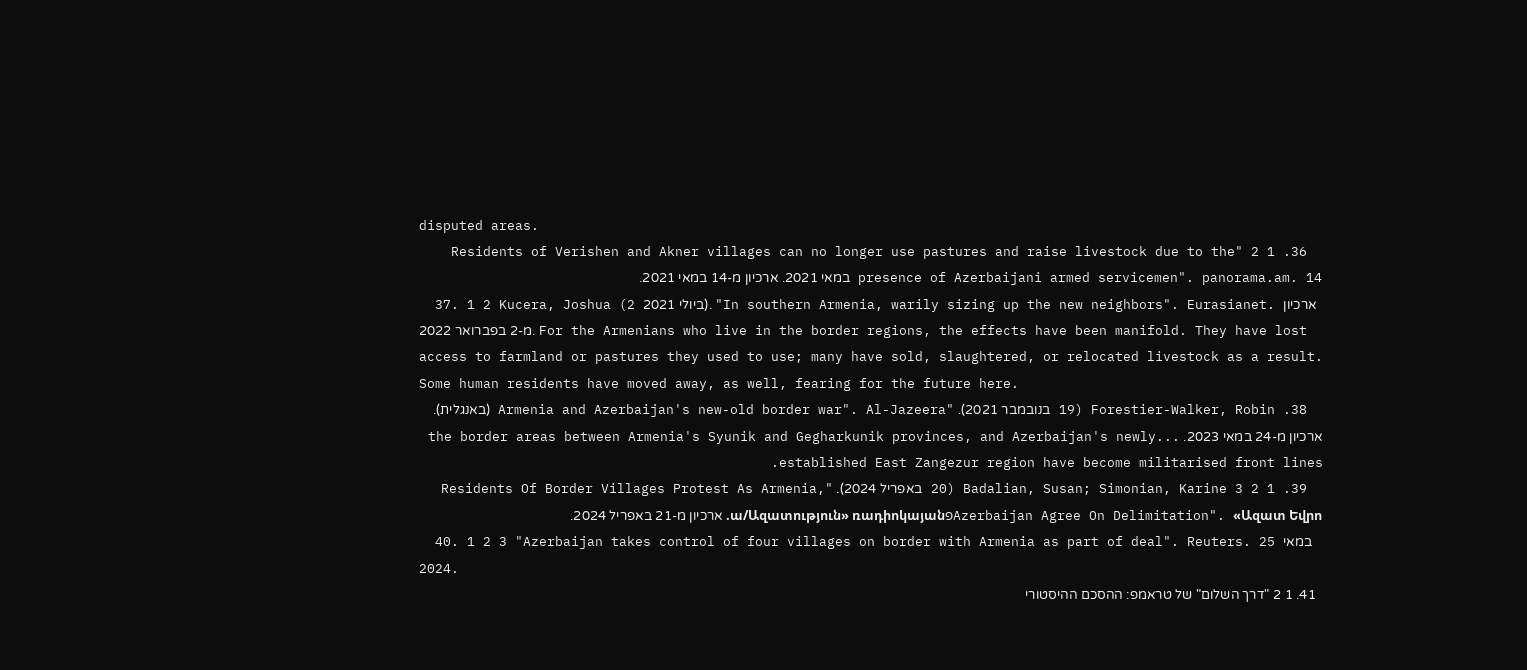disputed areas.
  36. 1 2 "Residents of Verishen and Akner villages can no longer use pastures and raise livestock due to the presence of Azerbaijani armed servicemen". panorama.am. 14 במאי 2021. ארכיון מ-14 במאי 2021.
  37. 1 2 Kucera, Joshua (2 ביולי 2021). "In southern Armenia, warily sizing up the new neighbors". Eurasianet. ארכיון מ-2 בפברואר 2022. For the Armenians who live in the border regions, the effects have been manifold. They have lost access to farmland or pastures they used to use; many have sold, slaughtered, or relocated livestock as a result. Some human residents have moved away, as well, fearing for the future here.
  38. Forestier-Walker, Robin (19 בנובמבר 2021). "Armenia and Azerbaijan's new-old border war". Al-Jazeera (באנגלית). ארכיון מ-24 במאי 2023. ...the border areas between Armenia's Syunik and Gegharkunik provinces, and Azerbaijan's newly established East Zangezur region have become militarised front lines.
  39. 1 2 3 Badalian, Susan; Simonian, Karine (20 באפריל 2024). "Residents Of Border Villages Protest As Armenia, Azerbaijan Agree On Delimitation". «Ազատ Եվրոפա/Ազատություն» ռադիոկայան. ארכיון מ-21 באפריל 2024.
  40. 1 2 3 "Azerbaijan takes control of four villages on border with Armenia as part of deal". Reuters. 25 במאי 2024.
  41. 1 2 "דרך השלום" של טראמפ: ההסכם ההיסטורי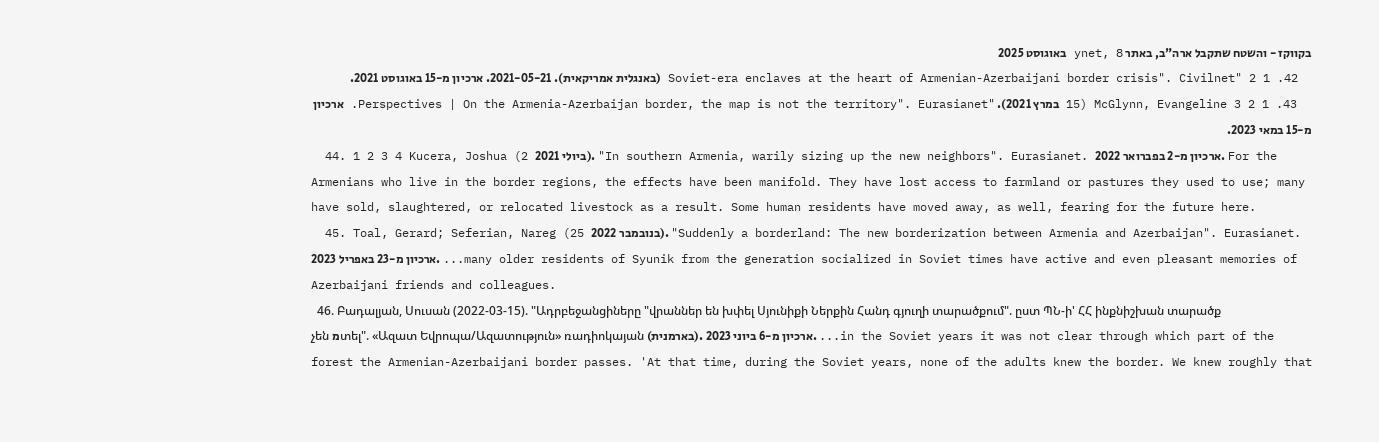בקווקז - והשטח שתקבל ארה"ב, באתר ynet, 8 באוגוסט 2025
  42. 1 2 "Soviet-era enclaves at the heart of Armenian-Azerbaijani border crisis". Civilnet (באנגלית אמריקאית). 2021-05-21. ארכיון מ-15 באוגוסט 2021.
  43. 1 2 3 McGlynn, Evangeline (15 במרץ 2021). "Perspectives | On the Armenia-Azerbaijan border, the map is not the territory". Eurasianet. ארכיון מ-15 במאי 2023.
  44. 1 2 3 4 Kucera, Joshua (2 ביולי 2021). "In southern Armenia, warily sizing up the new neighbors". Eurasianet. ארכיון מ-2 בפברואר 2022. For the Armenians who live in the border regions, the effects have been manifold. They have lost access to farmland or pastures they used to use; many have sold, slaughtered, or relocated livestock as a result. Some human residents have moved away, as well, fearing for the future here.
  45. Toal, Gerard; Seferian, Nareg (25 בנובמבר 2022). "Suddenly a borderland: The new borderization between Armenia and Azerbaijan". Eurasianet. ארכיון מ-23 באפריל 2023. ...many older residents of Syunik from the generation socialized in Soviet times have active and even pleasant memories of Azerbaijani friends and colleagues.
  46. Բադալյան, Սուսան (2022-03-15). "Ադրբեջանցիները "վրաններ են խփել Սյունիքի Ներքին Հանդ գյուղի տարածքում". ըստ ՊՆ-ի' ՀՀ ինքնիշխան տարածք չեն מտել". «Ազատ Եվրոպա/Ազատություն» ռադիոկայան (בארמנית). ארכיון מ-6 ביוני 2023. ...in the Soviet years it was not clear through which part of the forest the Armenian-Azerbaijani border passes. 'At that time, during the Soviet years, none of the adults knew the border. We knew roughly that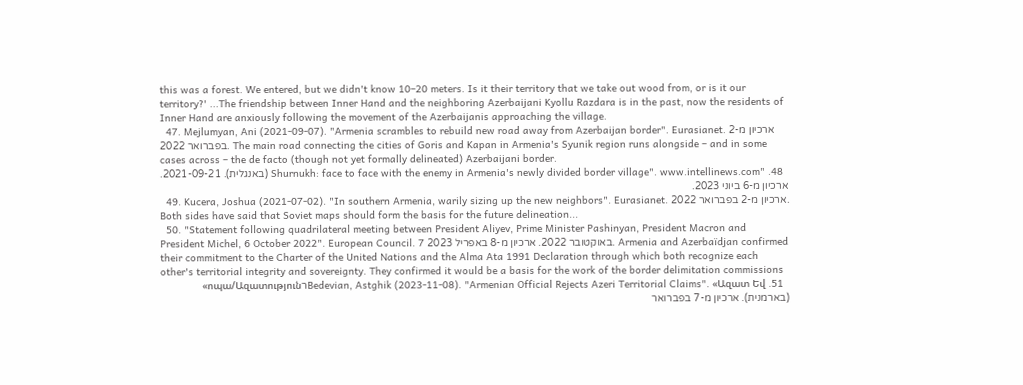this was a forest. We entered, but we didn't know 10–20 meters. Is it their territory that we take out wood from, or is it our territory?' ...The friendship between Inner Hand and the neighboring Azerbaijani Kyollu Razdara is in the past, now the residents of Inner Hand are anxiously following the movement of the Azerbaijanis approaching the village.
  47. Mejlumyan, Ani (2021-09-07). "Armenia scrambles to rebuild new road away from Azerbaijan border". Eurasianet. ארכיון מ-2 בפברואר 2022. The main road connecting the cities of Goris and Kapan in Armenia's Syunik region runs alongside – and in some cases across – the de facto (though not yet formally delineated) Azerbaijani border.
  48. "Shurnukh: face to face with the enemy in Armenia's newly divided border village". www.intellinews.com (באנגלית). 2021-09-21. ארכיון מ-6 ביוני 2023.
  49. Kucera, Joshua (2021-07-02). "In southern Armenia, warily sizing up the new neighbors". Eurasianet. ארכיון מ-2 בפברואר 2022. Both sides have said that Soviet maps should form the basis for the future delineation...
  50. "Statement following quadrilateral meeting between President Aliyev, Prime Minister Pashinyan, President Macron and President Michel, 6 October 2022". European Council. 7 באוקטובר 2022. ארכיון מ-8 באפריל 2023. Armenia and Azerbaïdjan confirmed their commitment to the Charter of the United Nations and the Alma Ata 1991 Declaration through which both recognize each other's territorial integrity and sovereignty. They confirmed it would be a basis for the work of the border delimitation commissions
  51. Bedevian, Astghik (2023-11-08). "Armenian Official Rejects Azeri Territorial Claims". «Ազատ Եվרոպա/Ազատություն» (בארמנית). ארכיון מ-7 בפברואר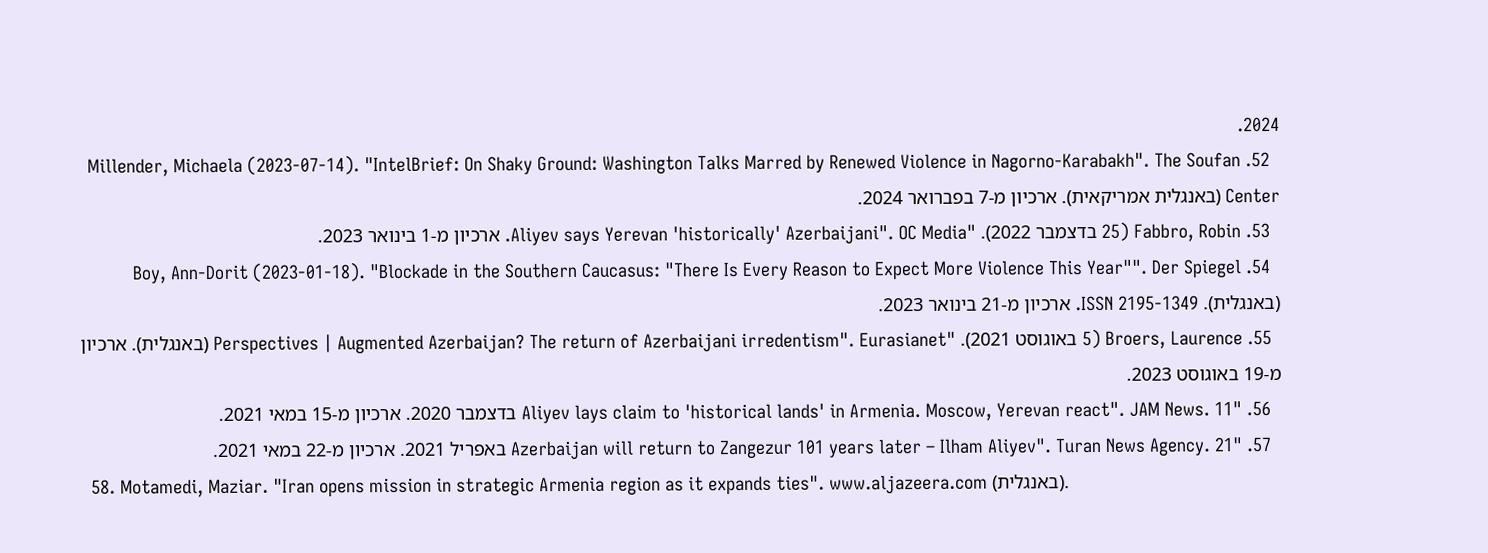2024.
  52. Millender, Michaela (2023-07-14). "IntelBrief: On Shaky Ground: Washington Talks Marred by Renewed Violence in Nagorno-Karabakh". The Soufan Center (באנגלית אמריקאית). ארכיון מ-7 בפברואר 2024.
  53. Fabbro, Robin (25 בדצמבר 2022). "Aliyev says Yerevan 'historically' Azerbaijani". OC Media. ארכיון מ-1 בינואר 2023.
  54. Boy, Ann-Dorit (2023-01-18). "Blockade in the Southern Caucasus: "There Is Every Reason to Expect More Violence This Year"". Der Spiegel (באנגלית). ISSN 2195-1349. ארכיון מ-21 בינואר 2023.
  55. Broers, Laurence (5 באוגוסט 2021). "Perspectives | Augmented Azerbaijan? The return of Azerbaijani irredentism". Eurasianet (באנגלית). ארכיון מ-19 באוגוסט 2023.
  56. "Aliyev lays claim to 'historical lands' in Armenia. Moscow, Yerevan react". JAM News. 11 בדצמבר 2020. ארכיון מ-15 במאי 2021.
  57. "Azerbaijan will return to Zangezur 101 years later – Ilham Aliyev". Turan News Agency. 21 באפריל 2021. ארכיון מ-22 במאי 2021.
  58. Motamedi, Maziar. "Iran opens mission in strategic Armenia region as it expands ties". www.aljazeera.com (באנגלית).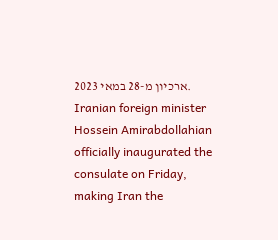ארכיון מ-28 במאי 2023. Iranian foreign minister Hossein Amirabdollahian officially inaugurated the consulate on Friday, making Iran the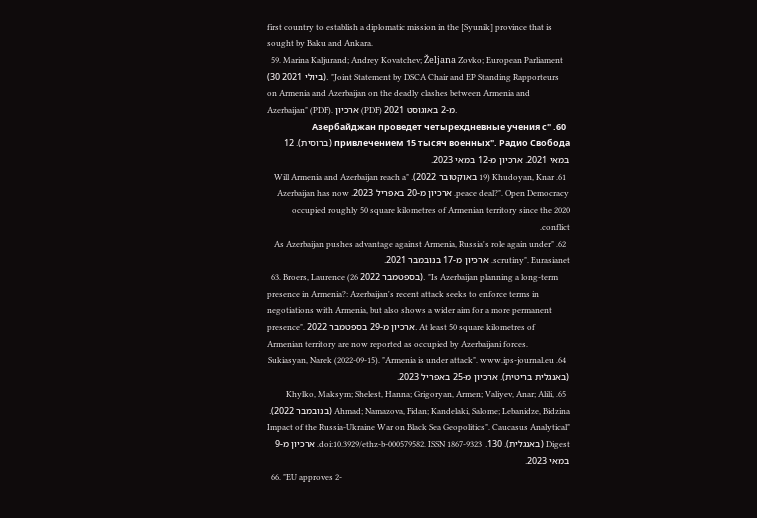first country to establish a diplomatic mission in the [Syunik] province that is sought by Baku and Ankara.
  59. Marina Kaljurand; Andrey Kovatchev; Željana Zovko; European Parliament (30 ביולי 2021). "Joint Statement by DSCA Chair and EP Standing Rapporteurs on Armenia and Azerbaijan on the deadly clashes between Armenia and Azerbaijan" (PDF). ארכיון (PDF) מ-2 באוגוסט 2021.
  60. "Азербайджан проведет четырехдневные учения с привлечением 15 тысяч военных". Радио Свобода (ברוסית). 12 במאי 2021. ארכיון מ-12 במאי 2023.
  61. Khudoyan, Knar (19 באוקטובר 2022). "Will Armenia and Azerbaijan reach a peace deal?". Open Democracy. ארכיון מ-20 באפריל 2023. Azerbaijan has now occupied roughly 50 square kilometres of Armenian territory since the 2020 conflict.
  62. "As Azerbaijan pushes advantage against Armenia, Russia's role again under scrutiny". Eurasianet. ארכיון מ-17 בנובמבר 2021.
  63. Broers, Laurence (26 בספטמבר 2022). "Is Azerbaijan planning a long-term presence in Armenia?: Azerbaijan's recent attack seeks to enforce terms in negotiations with Armenia, but also shows a wider aim for a more permanent presence". ארכיון מ-29 בספטמבר 2022. At least 50 square kilometres of Armenian territory are now reported as occupied by Azerbaijani forces.
  64. Sukiasyan, Narek (2022-09-15). "Armenia is under attack". www.ips-journal.eu (באנגלית בריטית). ארכיון מ-25 באפריל 2023.
  65. Khylko, Maksym; Shelest, Hanna; Grigoryan, Armen; Valiyev, Anar; Alili, Ahmad; Namazova, Fidan; Kandelaki, Salome; Lebanidze, Bidzina (בנובמבר 2022). "Impact of the Russia-Ukraine War on Black Sea Geopolitics". Caucasus Analytical Digest (באנגלית). 130. doi:10.3929/ethz-b-000579582. ISSN 1867-9323. ארכיון מ-9 במאי 2023.
  66. "EU approves 2-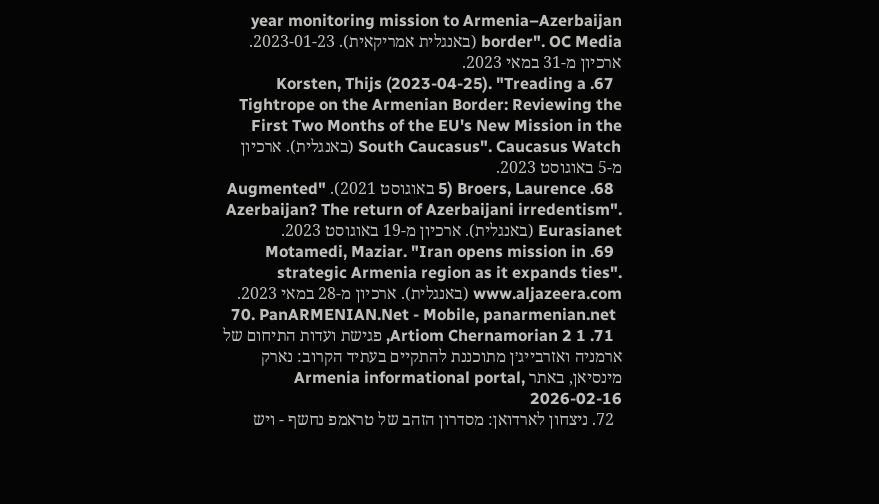year monitoring mission to Armenia–Azerbaijan border". OC Media (באנגלית אמריקאית). 2023-01-23. ארכיון מ-31 במאי 2023.
  67. Korsten, Thijs (2023-04-25). "Treading a Tightrope on the Armenian Border: Reviewing the First Two Months of the EU's New Mission in the South Caucasus". Caucasus Watch (באנגלית). ארכיון מ-5 באוגוסט 2023.
  68. Broers, Laurence (5 באוגוסט 2021). "Augmented Azerbaijan? The return of Azerbaijani irredentism". Eurasianet (באנגלית). ארכיון מ-19 באוגוסט 2023.
  69. Motamedi, Maziar. "Iran opens mission in strategic Armenia region as it expands ties". www.aljazeera.com (באנגלית). ארכיון מ-28 במאי 2023.
  70. PanARMENIAN.Net - Mobile, panarmenian.net
  71. 1 2 Artiom Chernamorian, פגישת ועדות התיחום של ארמניה ואזרבייג׳ן מתוכננת להתקיים בעתיד הקרוב: נארק מינסיאן, באתר Armenia informational portal, 2026-02-16
  72. ניצחון לארדואן: מסדרון הזהב של טראמפ נחשף - ויש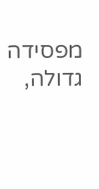מפסידה גדולה,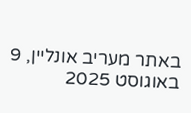באתר מעריב אונליין, 9 באוגוסט 2025